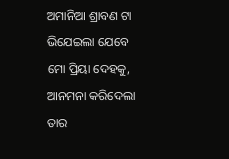ଅମାନିଆ ଶ୍ରାବଣ ଟା ଭିଯେଇଲା ଯେବେ
ମୋ ପ୍ରିୟା ଦେହକୁ,
ଆନମନା କରିଦେଲା ତାର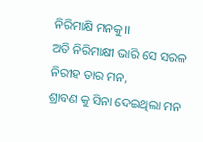ନିରିମାକ୍ଷି ମନକୁ।।
ଅତି ନିରିମାକ୍ଷୀ ଭାରି ସେ ସରଳ
ନିରୀହ ତାର ମନ,
ଶ୍ରାବଣ କୁ ସିନା ଦେଇଥିଲା ମନ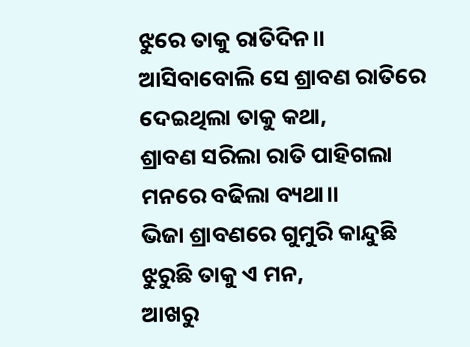ଝୁରେ ତାକୁ ରାତିଦିନ।।
ଆସିବାବୋଲି ସେ ଶ୍ରାବଣ ରାତିରେ
ଦେଇଥିଲା ତାକୁ କଥା,
ଶ୍ରାବଣ ସରିଲା ରାତି ପାହିଗଲା
ମନରେ ବଢିଲା ବ୍ୟଥା।।
ଭିଜା ଶ୍ରାବଣରେ ଗୁମୁରି କାନ୍ଦୁଛି
ଝୁରୁଛି ତାକୁ ଏ ମନ,
ଆଖରୁ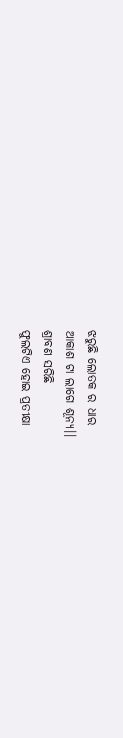ଝରୁଛି ଲୋତକ ର ଧାର
ଆକାଶ ଟା ଲାଗେ ଶୂନ୍ୟ।।
ଶ୍ରାବଣ ସରିଛି
ଫୁଲଟିଏ ହୋଇ ପ୍ରତୀକ୍ଷା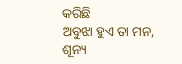କରିଛି
ଅବୁଝା ହୁଏ ତା ମନ,
ଶୂନ୍ୟ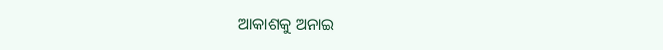ଆକାଶକୁ ଅନାଇ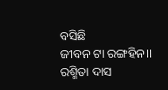ବସିଛି
ଜୀବନ ଟା ରଙ୍ଗହିନ।।
ରଶ୍ମିତା ଦାସ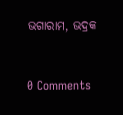ଭଗାରାମ, ଭଦ୍ରକ


0 Comments